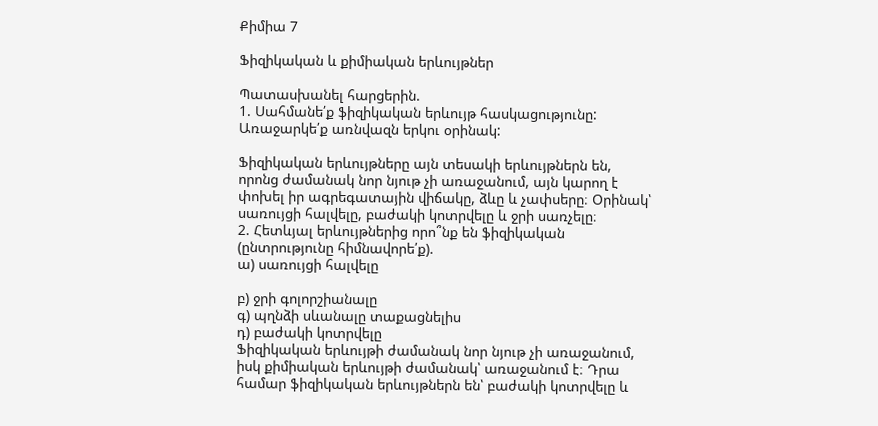Քիմիա 7

Ֆիզիկական և քիմիական երևույթներ

Պատասխանել հարցերին.
1. Սահմանե՛ք ֆիզիկական երևույթ հասկացությունը: Առաջարկե՛ք առնվազն երկու օրինակ:

Ֆիզիկական երևույթները այն տեսակի երևույթներն են, որոնց ժամանակ նոր նյութ չի առաջանում, այն կարող է փոխել իր ագրեգատային վիճակը, ձևը և չափսերը։ Օրինակ՝ սառույցի հալվելը, բաժակի կոտրվելը և ջրի սառչելը։
2. Հետևյալ երևույթներից որո՞նք են ֆիզիկական (ընտրությունը հիմնավորե՛ք).
ա) սառույցի հալվելը

բ) ջրի գոլորշիանալը
գ) պղնձի սևանալը տաքացնելիս
դ) բաժակի կոտրվելը
Ֆիզիկական երևույթի ժամանակ նոր նյութ չի առաջանում, իսկ քիմիական երևույթի ժամանակ՝ առաջանում է։ Դրա համար ֆիզիկական երևույթներն են՝ բաժակի կոտրվելը և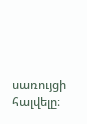սառույցի հալվելը։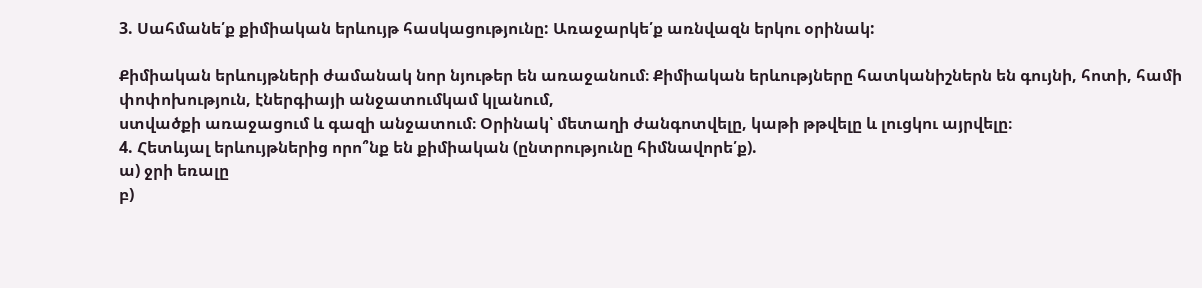3. Սահմանե՛ք քիմիական երևույթ հասկացությունը: Առաջարկե՛ք առնվազն երկու օրինակ:

Քիմիական երևույթների ժամանակ նոր նյութեր են առաջանում։ Քիմիական երևությները հատկանիշներն են գույնի, հոտի, համի փոփոխություն, էներգիայի անջատումկամ կլանում,
ստվածքի առաջացում և գազի անջատում։ Օրինակ՝ մետաղի ժանգոտվելը, կաթի թթվելը և լուցկու այրվելը։
4. Հետևյալ երևույթներից որո՞նք են քիմիական (ընտրությունը հիմնավորե՛ք).
ա) ջրի եռալը
բ)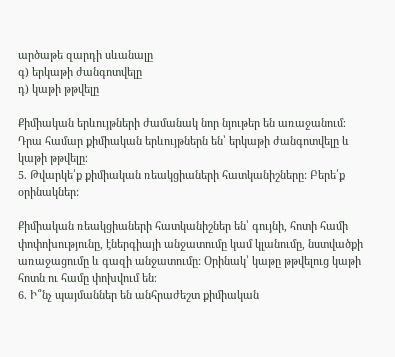արծաթե զարդի սևանալը
գ) երկաթի ժանգոտվելը
դ) կաթի թթվելը

Քիմիական երևույթների ժամանակ նոր նյութեր են առաջանում։ Դրա համար քիմիական երևույթներն են՝ երկաթի ժանգոտվելը և կաթի թթվելը։
5. Թվարկե՛ք քիմիական ռեակցիաների հատկանիշները: Բերե՛ք օրինակներ:

Քիմիական ռեակցիաների հատկանիշներ են՝ գույնի, հոտի համի փոփոխությունը, էներգիայի անջատումը կամ կլանումը, նստվածքի առաջացումը և գազի անջատումը: Օրինակ՝ կաթը թթվելուց կաթի հոտն ու համը փոխվում են։
6. Ի՞նչ պայմաններ են անհրաժեշտ քիմիական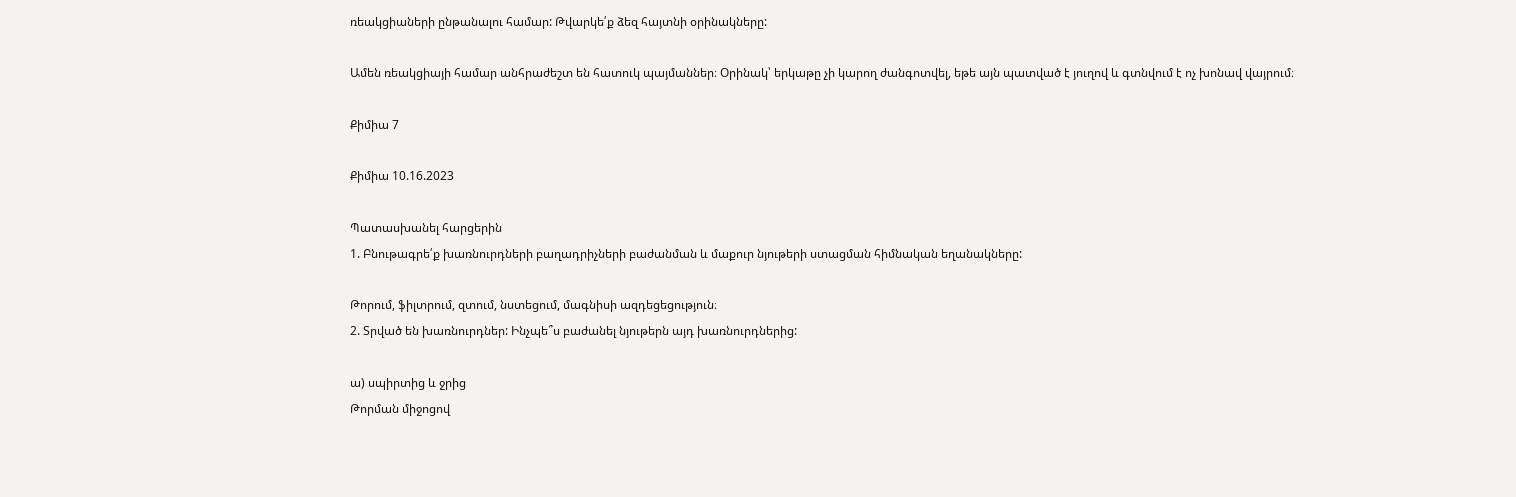ռեակցիաների ընթանալու համար: Թվարկե՛ք ձեզ հայտնի օրինակները:

Ամեն ռեակցիայի համար անհրաժեշտ են հատուկ պայմաններ։ Օրինակ՝ երկաթը չի կարող ժանգոտվել, եթե այն պատված է յուղով և գտնվում է ոչ խոնավ վայրում։

Քիմիա 7

Քիմիա 10.16.2023

Պատասխանել հարցերին
1. Բնութագրե՛ք խառնուրդների բաղադրիչների բաժանման և մաքուր նյութերի ստացման հիմնական եղանակները:

Թորում, ֆիլտրում, զտում, նստեցում, մագնիսի ազդեցեցություն։
2. Տրված են խառնուրդներ: Ինչպե՞ս բաժանել նյութերն այդ խառնուրդներից:

ա) սպիրտից և ջրից
Թորման միջոցով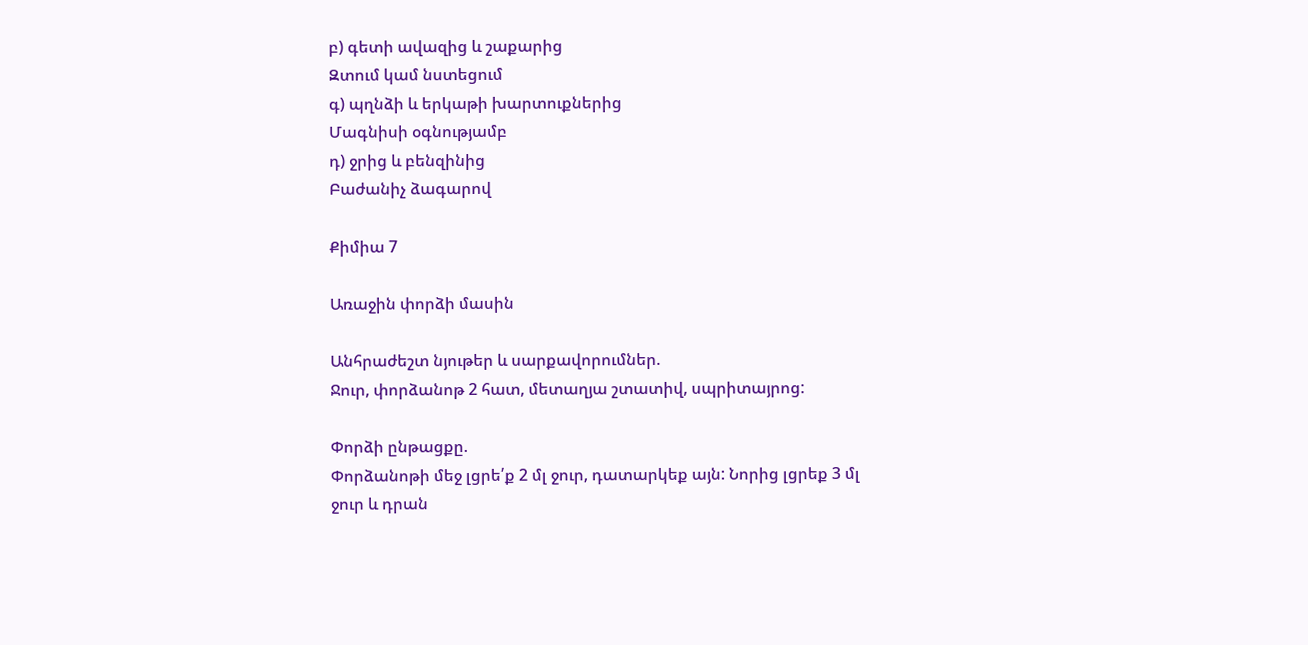բ) գետի ավազից և շաքարից
Զտում կամ նստեցում
գ) պղնձի և երկաթի խարտուքներից
Մագնիսի օգնությամբ
դ) ջրից և բենզինից
Բաժանիչ ձագարով

Քիմիա 7

Առաջին փորձի մասին

Անհրաժեշտ նյութեր և սարքավորումներ.
Ջուր, փորձանոթ 2 հատ, մետաղյա շտատիվ, սպրիտայրոց:

Փորձի ընթացքը.
Փորձանոթի մեջ լցրե՛ք 2 մլ ջուր, դատարկեք այն: Նորից լցրեք 3 մլ ջուր և դրան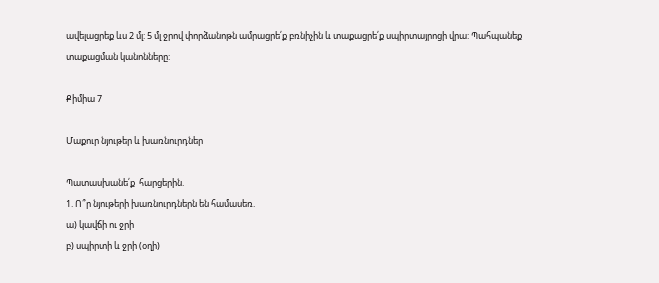ավելացրեք ևս 2 մլ: 5 մլ ջրով փորձանոթն ամրացրե՛ք բռնիչին և տաքացրե՛ք սպիրտայրոցի վրա: Պահպանեք տաքացման կանոնները:

Քիմիա 7

Մաքուր նյութեր և խառնուրդներ

Պատասխանե՛ք  հարցերին.
1. Ո՞ր նյութերի խառնուրդներն են համասեռ.
ա) կավճի ու ջրի
բ) սպիրտի և ջրի (օղի)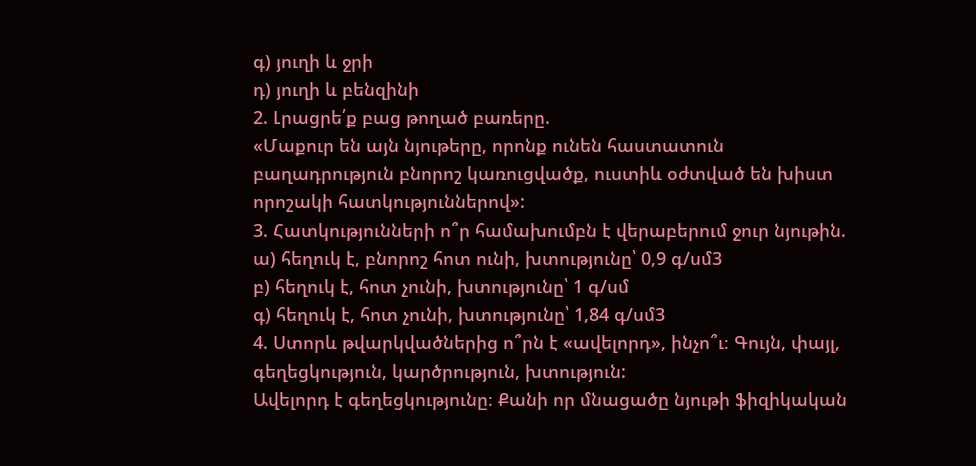գ) յուղի և ջրի
դ) յուղի և բենզինի
2. Լրացրե՛ք բաց թողած բառերը.
«Մաքուր են այն նյութերը, որոնք ունեն հաստատուն բաղադրություն բնորոշ կառուցվածք, ուստիև օժտված են խիստ որոշակի հատկություններով»:
3. Հատկությունների ո՞ր համախումբն է վերաբերում ջուր նյութին.
ա) հեղուկ է, բնորոշ հոտ ունի, խտությունը՝ 0,9 գ/սմ3
բ) հեղուկ է, հոտ չունի, խտությունը՝ 1 գ/սմ
գ) հեղուկ է, հոտ չունի, խտությունը՝ 1,84 գ/սմ3
4. Ստորև թվարկվածներից ո՞րն է «ավելորդ», ինչո՞ւ։ Գույն, փայլ, գեղեցկություն, կարծրություն, խտություն:
Ավելորդ է գեղեցկությունը։ Քանի որ մնացածը նյութի ֆիզիկական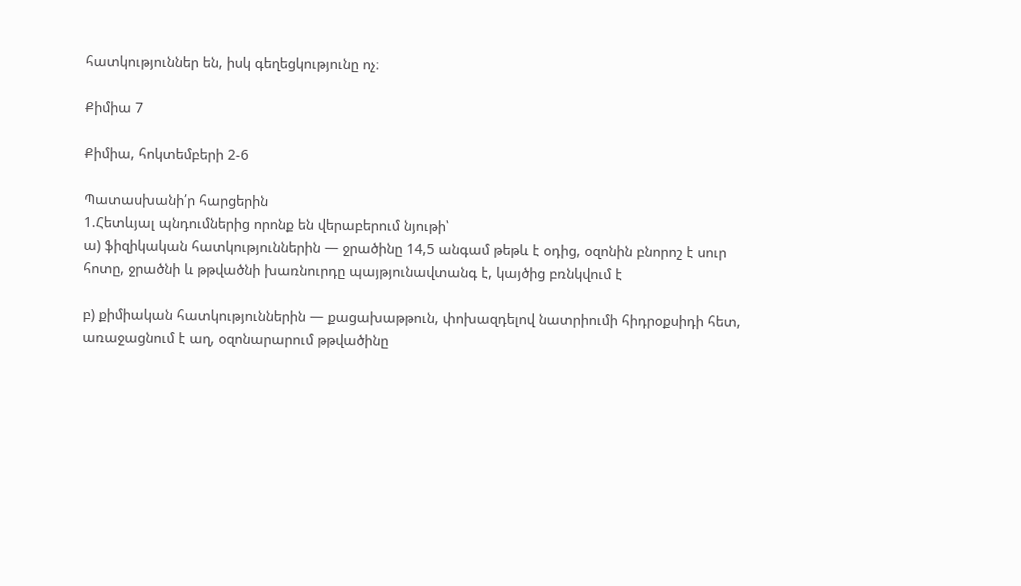հատկություններ են, իսկ գեղեցկությունը ոչ։

Քիմիա 7

Քիմիա, հոկտեմբերի 2-6

Պատասխանի՛ր հարցերին
1.Հետևյալ պնդումներից որոնք են վերաբերում նյութի՝
ա) ֆիզիկական հատկություններին — ջրածինը 14,5 անգամ թեթև է օդից, օզոնին բնորոշ է սուր հոտը, ջրածնի և թթվածնի խառնուրդը պայթյունավտանգ է, կայծից բռնկվում է

բ) քիմիական հատկություններին — քացախաթթուն, փոխազդելով նատրիումի հիդրօքսիդի հետ, առաջացնում է աղ, օզոնարարում թթվածինը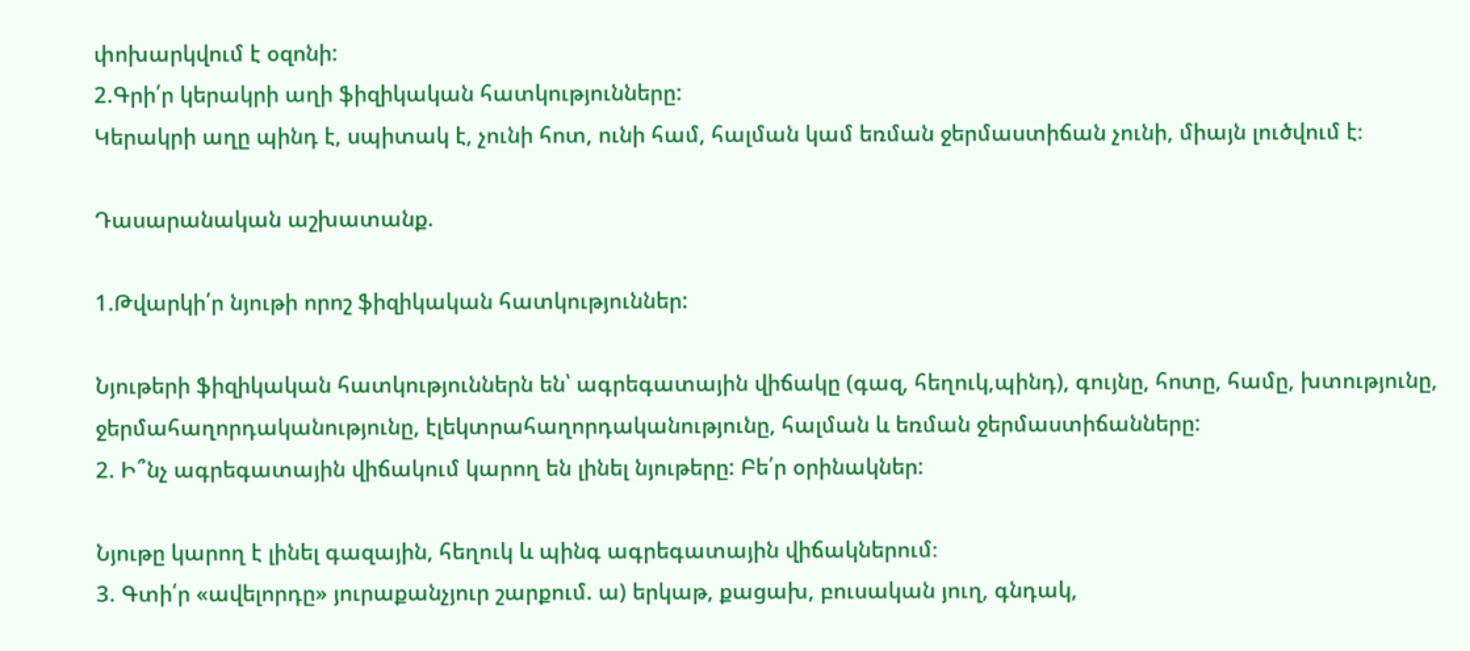փոխարկվում է օզոնի:
2.Գրի՛ր կերակրի աղի ֆիզիկական հատկությունները:
Կերակրի աղը պինդ է, սպիտակ է, չունի հոտ, ունի համ, հալման կամ եռման ջերմաստիճան չունի, միայն լուծվում է։

Դասարանական աշխատանք.

1.Թվարկի՛ր նյութի որոշ ֆիզիկական հատկություններ:

Նյութերի ֆիզիկական հատկություններն են՝ ագրեգատային վիճակը (գազ, հեղուկ,պինդ), գույնը, հոտը, համը, խտությունը, ջերմահաղորդականությունը, էլեկտրահաղորդականությունը, հալման և եռման ջերմաստիճանները:
2. Ի՞նչ ագրեգատային վիճակում կարող են լինել նյութերը: Բե՛ր օրինակներ:

Նյութը կարող է լինել գազային, հեղուկ և պինգ ագրեգատային վիճակներում։
3. Գտի՛ր «ավելորդը» յուրաքանչյուր շարքում. ա) երկաթ, քացախ, բուսական յուղ, գնդակ,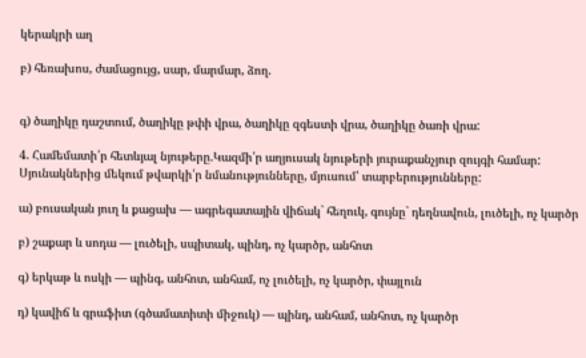կերակրի աղ

բ) հեռախոս, ժամացույց, սար, մարմար, ձող.


գ) ծաղիկը դաշտում, ծաղիկը թփի վրա, ծաղիկը զգեստի վրա, ծաղիկը ծառի վրա:

4. Համեմատի՛ր հետևյալ նյութերը.Կազմի՛ր աղյուսակ նյութերի յուրաքանչյուր զույգի համար: Սյունակներից մեկում թվարկի՛ր նմանությունները, մյուսում՝ տարբերությունները:

ա) բուսական յուղ և քացախ — ագրեգատային վիճակ` հեղուկ, գույնը` դեղնավուն, լուծելի, ոչ կարծր

բ) շաքար և սոդա — լուծելի, սպիտակ, պինդ, ոչ կարծր, անհոտ

գ) երկաթ և ոսկի — պինգ, անհոտ, անհամ, ոչ լուծելի, ոչ կարծր, փայլուն

դ) կավիճ և գրաֆիտ (գծամատիտի միջուկ) — պինդ, անհամ, անհոտ, ոչ կարծր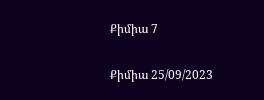Քիմիա 7

Քիմիա 25/09/2023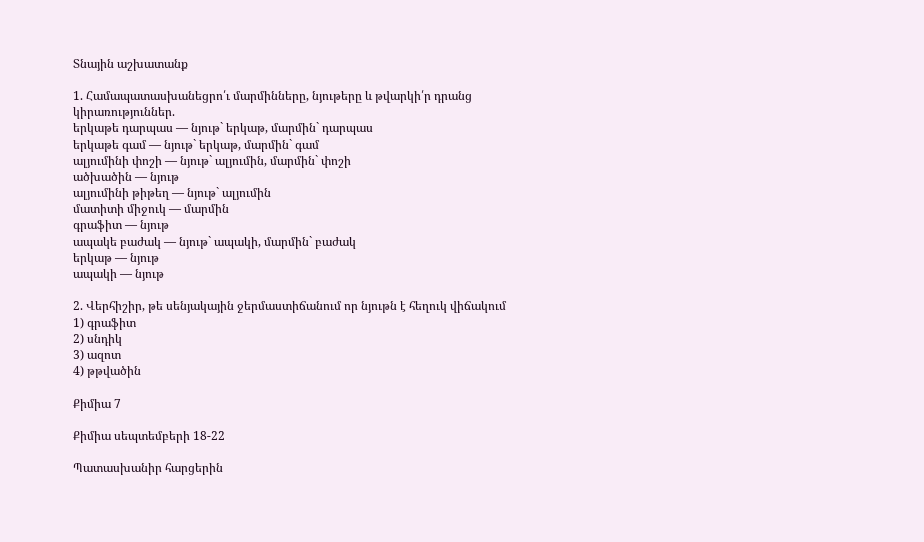Տնային աշխատանք

1. Համապատասխանեցրո՛ւ մարմինները, նյութերը և թվարկի՛ր դրանց կիրառություններ.
երկաթե դարպաս — նյութ` երկաթ, մարմին` դարպաս
երկաթե գամ — նյութ` երկաթ, մարմին` գամ
ալյումինի փոշի — նյութ` ալյումին, մարմին` փոշի
ածխածին — նյութ
ալյումինի թիթեղ — նյութ` ալյումին
մատիտի միջուկ — մարմին
գրաֆիտ — նյութ
ապակե բաժակ — նյութ` ապակի, մարմին` բաժակ
երկաթ — նյութ
ապակի — նյութ

2. Վերհիշիր, թե սենյակային ջերմաստիճանում որ նյութն է հեղուկ վիճակում
1) գրաֆիտ
2) սնդիկ
3) ազոտ
4) թթվածին

Քիմիա 7

Քիմիա սեպտեմբերի 18-22

Պատասխանիր հարցերին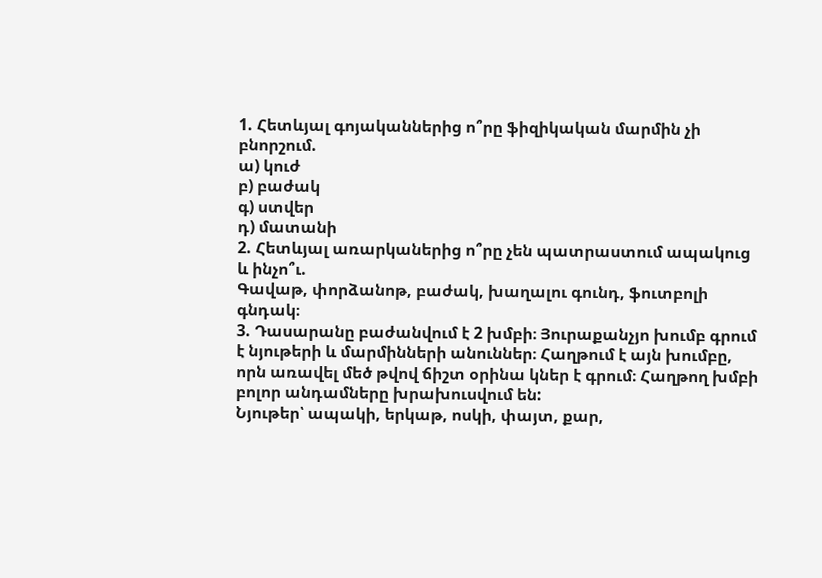1. Հետևյալ գոյականներից ո՞րը ֆիզիկական մարմին չի բնորշում.
ա) կուժ
բ) բաժակ
գ) ստվեր
դ) մատանի
2. Հետևյալ առարկաներից ո՞րը չեն պատրաստում ապակուց և ինչո՞ւ.
Գավաթ, փորձանոթ, բաժակ, խաղալու գունդ, ֆուտբոլի գնդակ։
3. Դասարանը բաժանվում է 2 խմբի։ Յուրաքանչյո խումբ գրում է նյութերի և մարմինների անուններ։ Հաղթում է այն խումբը, որն առավել մեծ թվով ճիշտ օրինա կներ է գրում։ Հաղթող խմբի բոլոր անդամները խրախուսվում են:
Նյութեր՝ ապակի, երկաթ, ոսկի, փայտ, քար,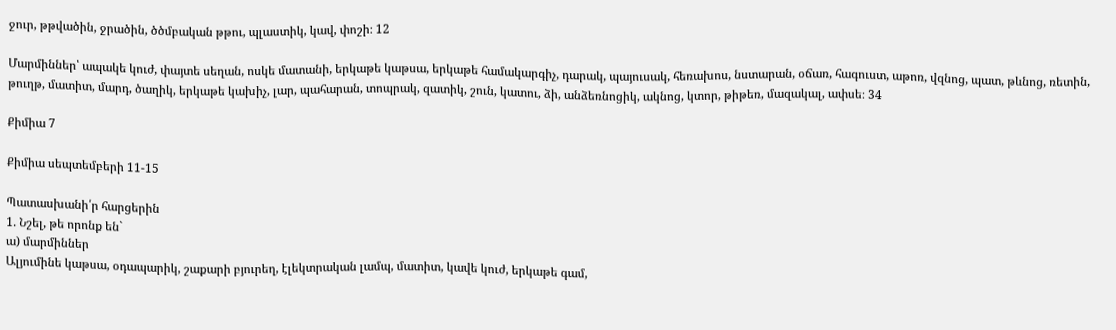ջուր, թթվածին, ջրածին, ծծմբական թթու, պլաստիկ, կավ, փոշի։ 12

Մարմիններ՝ ապակե կուժ, փայտե սեղան, ոսկե մատանի, երկաթե կաթսա, երկաթե համակարգիչ, դարակ, պայուսակ, հեռախոս, նստարան, օճառ, հագուստ, աթոռ, վզնոց, պատ, թևնոց, ռետին, թուղթ, մատիտ, մարդ, ծաղիկ, երկաթե կախիչ, լար, պահարան, տոպրակ, զատիկ, շուն, կատու, ձի, անձեռնոցիկ, ակնոց, կտոր, թիթեռ, մազակալ, ափսե։ 34

Քիմիա 7

Քիմիա սեպտեմբերի 11-15

Պատասխանի՛ր հարցերին
1. Նշել, թե որոնք են`
ա) մարմիններ
Ալյումինե կաթսա, օդապարիկ, շաքարի բյուրեղ, էլեկտրական լամպ, մատիտ, կավե կուժ, երկաթե գամ,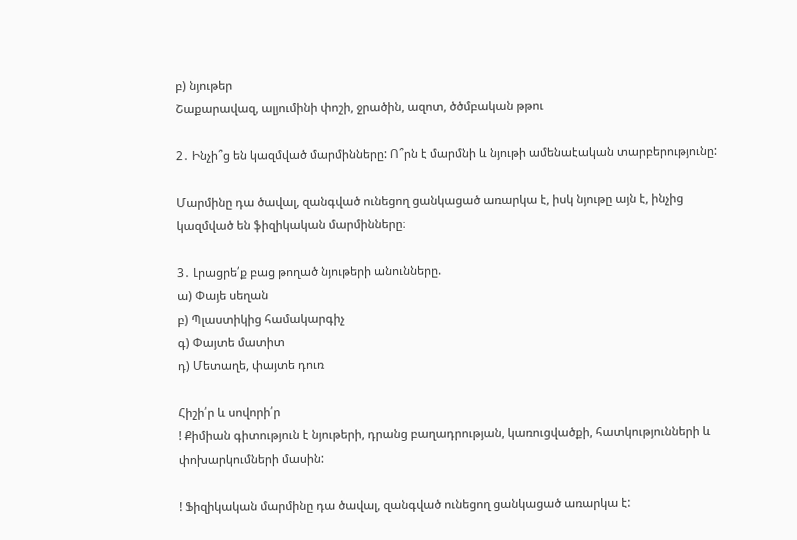բ) նյութեր
Շաքարավազ, ալյումինի փոշի, ջրածին, ազոտ, ծծմբական թթու

2․ Ինչի՞ց են կազմված մարմինները: Ո՞րն է մարմնի և նյութի ամենաէական տարբերությունը:

Մարմինը դա ծավալ, զանգված ունեցող ցանկացած առարկա է, իսկ նյութը այն է, ինչից կազմված են ֆիզիկական մարմինները։

3․ Լրացրե՛ք բաց թողած նյութերի անունները.
ա) Փայե սեղան
բ) Պլաստիկից համակարգիչ
գ) Փայտե մատիտ
դ) Մետաղե, փայտե դուռ

Հիշի՛ր և սովորի՛ր
! Քիմիան գիտություն է նյութերի, դրանց բաղադրության, կառուցվածքի, հատկությունների և փոխարկումների մասին:

! Ֆիզիկական մարմինը դա ծավալ, զանգված ունեցող ցանկացած առարկա է: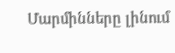Մարմինները լինում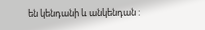են կենդանի և անկենդան :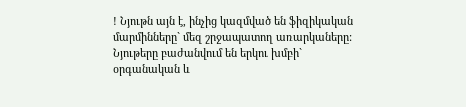! Նյութն այն է, ինչից կազմված են ֆիզիկական մարմինները` մեզ շրջապատող առարկաները:
Նյութերը բաժանվում են երկու խմբի` օրգանական և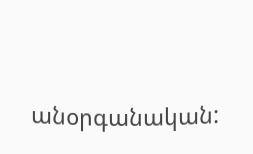անօրգանական: